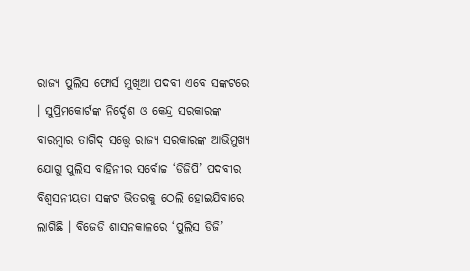ରାଜ୍ୟ ପୁଲିସ ଫୋର୍ସ ମୁଖିଆ ପଦବୀ ଏବେ ସଙ୍କଟରେ । ସୁପ୍ରିମକୋର୍ଟଙ୍କ ନିର୍ଦ୍ଦେଶ ଓ କେନ୍ଦ୍ର ସରକାରଙ୍କ ବାରମ୍ବାର ତାଗିଦ୍ ସତ୍ତ୍ୱେ ରାଜ୍ୟ ସରକାରଙ୍କ ଆଭିମୁଖ୍ୟ ଯୋଗୁ ପୁଲିସ ବାହିନୀର ସର୍ବୋଚ୍ଚ ‘ଡିଜିପି’ ପଦବୀର ବିଶ୍ୱସନୀୟତା ସଙ୍କଟ ଭିତରକୁ ଠେଲି ହୋଇଯିବାରେ ଲାଗିଛି । ବିଜେଡି ଶାସନକାଳରେ ‘ପୁଲିସ ଡିଜି’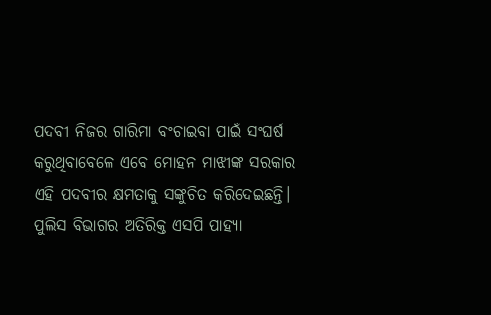ପଦବୀ ନିଜର ଗାରିମା ବଂଚାଇବା ପାଇଁ ସଂଘର୍ଷ କରୁଥିବାବେଳେ ଏବେ ମୋହନ ମାଝୀଙ୍କ ସରକାର ଏହି ପଦବୀର କ୍ଷମତାକୁ ସଙ୍କୁଚିତ କରିଦେଇଛନ୍ତି।
ପୁଲିସ ବିଭାଗର ଅତିରିକ୍ତ ଏସପି ପାହ୍ୟା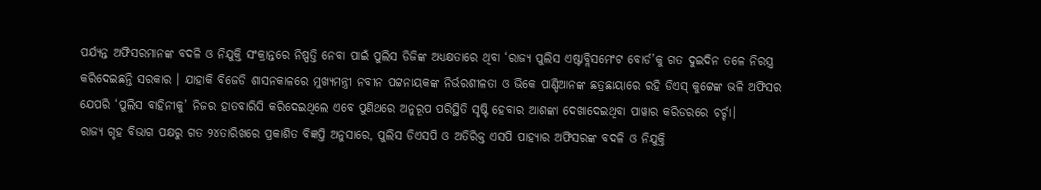ପର୍ଯ୍ୟନ୍ତ ଅଫିସରମାନଙ୍କ ବଦଳି ଓ ନିଯୁକ୍ତି ସଂକ୍ରାନ୍ତରେ ନିଷ୍ପତ୍ତି ନେବା ପାଇଁ ପୁଲିସ ଡିଜିଙ୍କ ଅଧ୍ୟକ୍ଷତାରେ ଥିବା ‘ରାଜ୍ୟ ପୁଲିସ ଏଷ୍ଟାବ୍ଲିସମେଂଟ ବୋର୍ଡ’କୁ ଗତ ଦୁଇଦିନ ତଳେ ନିରସ୍ତ୍ର କରିଦେଇଛନ୍ତି ସରକାର । ଯାହାକି ବିଜେଡି ଶାସନକାଳରେ ମୁଖ୍ୟମନ୍ତ୍ରୀ ନବୀନ ପଟ୍ଟନାୟକଙ୍କ ନିର୍ଭରଶୀଳତା ଓ ଭିକେ ପାଣ୍ଡିଆନଙ୍କ ଛତ୍ରଛାୟାରେ ରହି ଡିଏସ୍ କୁଟ୍ଟେଙ୍କ ଭଳି ଅଫିସର ଯେପରି ‘ପୁଲିସ ବାହିନୀକୁ’ ନିଜର ହାତବାରିସି କରିଦେଇଥିଲେ ଏବେ ପୁଣିଥରେ ଅନୁରୂପ ପରିସ୍ଥିତି ସୃଷ୍ଟି ହେବାର ଆଶଙ୍କା ଦେଖାଦେଇଥିବା ପାୱାର କରିଡରରେ ଚର୍ଚ୍ଚା।
ରାଜ୍ୟ ଗୃହ ବିଭାଗ ପକ୍ଷରୁ ଗତ ୨୪ତାରିଖରେ ପ୍ରକାଶିତ ବିଜ୍ଞପ୍ତି ଅନୁସାରେ, ପୁଲିସ ଡିଏସପି ଓ ଅତିରିକ୍ତ ଏସପି ପାହ୍ୟାର ଅଫିସରଙ୍କ ବଦଳି ଓ ନିଯୁକ୍ତି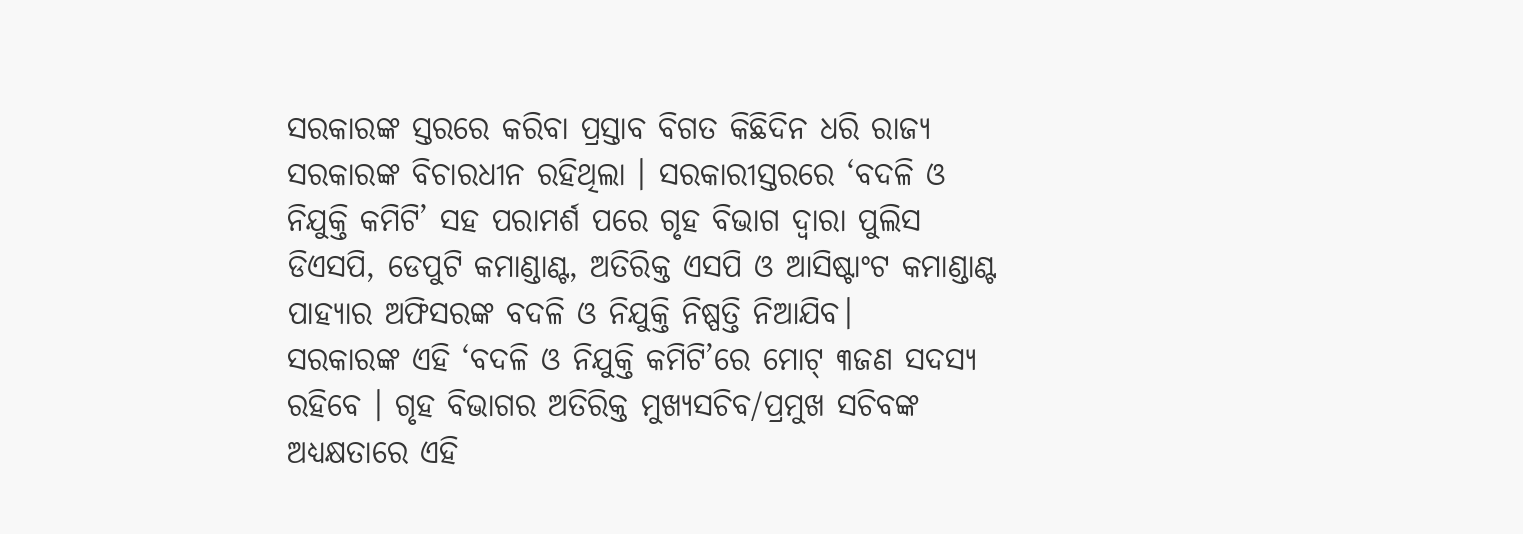ସରକାରଙ୍କ ସ୍ତରରେ କରିବା ପ୍ରସ୍ତାବ ବିଗତ କିଛିଦିନ ଧରି ରାଜ୍ୟ ସରକାରଙ୍କ ବିଚାରଧୀନ ରହିଥିଲା । ସରକାରୀସ୍ତରରେ ‘ବଦଳି ଓ ନିଯୁକ୍ତି କମିଟି’ ସହ ପରାମର୍ଶ ପରେ ଗୃହ ବିଭାଗ ଦ୍ୱାରା ପୁଲିସ ଡିଏସପି, ଡେପୁଟି କମାଣ୍ଡାଣ୍ଟ, ଅତିରିକ୍ତ ଏସପି ଓ ଆସିଷ୍ଟାଂଟ କମାଣ୍ଡାଣ୍ଟ ପାହ୍ୟାର ଅଫିସରଙ୍କ ବଦଳି ଓ ନିଯୁକ୍ତି ନିଷ୍ପତ୍ତି ନିଆଯିବ।
ସରକାରଙ୍କ ଏହି ‘ବଦଳି ଓ ନିଯୁକ୍ତି କମିଟି’ରେ ମୋଟ୍ ୩ଜଣ ସଦସ୍ୟ ରହିବେ । ଗୃହ ବିଭାଗର ଅତିରିକ୍ତ ମୁଖ୍ୟସଚିବ/ପ୍ରମୁଖ ସଚିବଙ୍କ ଅଧ୍ୟକ୍ଷତାରେ ଏହି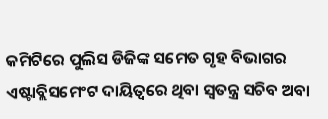କମିଟିରେ ପୁଲିସ ଡିଜିଙ୍କ ସମେତ ଗୃହ ବିଭାଗର ଏଷ୍ଟାବ୍ଲିସମେଂଟ ଦାୟିତ୍ୱରେ ଥିବା ସ୍ୱତନ୍ତ୍ର ସଚିବ ଅବା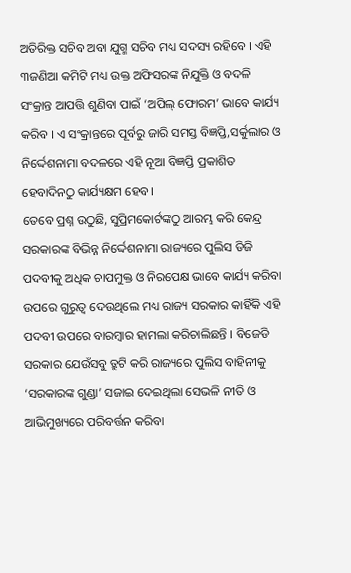ଅତିରିକ୍ତ ସଚିବ ଅବା ଯୁଗ୍ମ ସଚିବ ମଧ୍ୟ ସଦସ୍ୟ ରହିବେ । ଏହି ୩ଜଣିଆ କମିଟି ମଧ୍ୟ ଉକ୍ତ ଅଫିସରଙ୍କ ନିଯୁକ୍ତି ଓ ବଦଳି ସଂକ୍ରାନ୍ତ ଆପତ୍ତି ଶୁଣିବା ପାଇଁ ‘ଅପିଲ୍ ଫୋରମ’ ଭାବେ କାର୍ଯ୍ୟ କରିବ । ଏ ସଂକ୍ରାନ୍ତରେ ପୂର୍ବରୁ ଜାରି ସମସ୍ତ ବିଜ୍ଞପ୍ତି,ସର୍କୁଲାର ଓ ନିର୍ଦ୍ଦେଶନାମା ବଦଳରେ ଏହି ନୂଆ ବିଜ୍ଞପ୍ତି ପ୍ରକାଶିତ ହେବାଦିନଠୁ କାର୍ଯ୍ୟକ୍ଷମ ହେବ।
ତେବେ ପ୍ରଶ୍ନ ଉଠୁଛି, ସୁପ୍ରିମକୋର୍ଟଙ୍କଠୁ ଆରମ୍ଭ କରି କେନ୍ଦ୍ର ସରକାରଙ୍କ ବିଭିନ୍ନ ନିର୍ଦ୍ଦେଶନାମା ରାଜ୍ୟରେ ପୁଲିସ ଡିଜି ପଦବୀକୁ ଅଧିକ ଚାପମୁକ୍ତ ଓ ନିରପେକ୍ଷ ଭାବେ କାର୍ଯ୍ୟ କରିବା ଉପରେ ଗୁରୁତ୍ୱ ଦେଉଥିଲେ ମଧ୍ୟ ରାଜ୍ୟ ସରକାର କାହିଁକି ଏହି ପଦବୀ ଉପରେ ବାରମ୍ବାର ହାମଲା କରିଚାଲିଛନ୍ତି । ବିଜେଡି ସରକାର ଯେଉଁସବୁ ତ୍ରୁଟି କରି ରାଜ୍ୟରେ ପୁଲିସ ବାହିନୀକୁ ‘ସରକାରଙ୍କ ଗୁଣ୍ଡା’ ସଜାଇ ଦେଇଥିଲା ସେଭଳି ନୀତି ଓ ଆଭିମୁଖ୍ୟରେ ପରିବର୍ତ୍ତନ କରିବା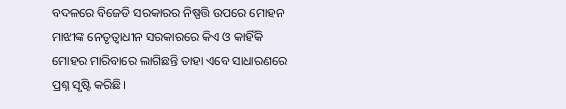ବଦଳରେ ବିଜେଡି ସରକାରର ନିଷ୍ପତ୍ତି ଉପରେ ମୋହନ ମାଝୀଙ୍କ ନେତୃତ୍ୱାଧୀନ ସରକାରରେ କିଏ ଓ କାହିଁକି ମୋହର ମାରିବାରେ ଲାଗିଛନ୍ତି ତାହା ଏବେ ସାଧାରଣରେ ପ୍ରଶ୍ନ ସୃଷ୍ଟି କରିଛି।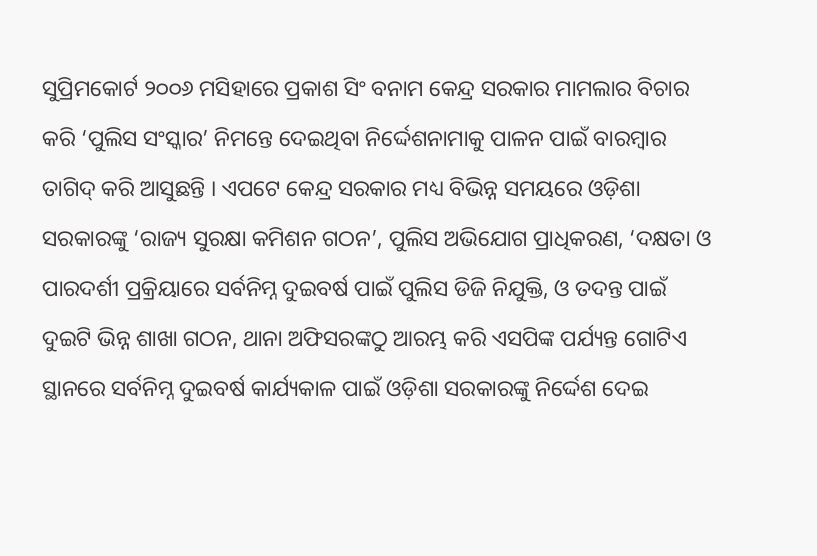ସୁପ୍ରିମକୋର୍ଟ ୨୦୦୬ ମସିହାରେ ପ୍ରକାଶ ସିଂ ବନାମ କେନ୍ଦ୍ର ସରକାର ମାମଲାର ବିଚାର କରି ‘ପୁଲିସ ସଂସ୍କାର’ ନିମନ୍ତେ ଦେଇଥିବା ନିର୍ଦ୍ଦେଶନାମାକୁ ପାଳନ ପାଇଁ ବାରମ୍ବାର ତାଗିଦ୍ କରି ଆସୁଛନ୍ତି । ଏପଟେ କେନ୍ଦ୍ର ସରକାର ମଧ୍ୟ ବିଭିନ୍ନ ସମୟରେ ଓଡ଼ିଶା ସରକାରଙ୍କୁ ‘ରାଜ୍ୟ ସୁରକ୍ଷା କମିଶନ ଗଠନ’, ପୁଲିସ ଅଭିଯୋଗ ପ୍ରାଧିକରଣ, ‘ଦକ୍ଷତା ଓ ପାରଦର୍ଶୀ ପ୍ରକ୍ରିୟାରେ ସର୍ବନିମ୍ନ ଦୁଇବର୍ଷ ପାଇଁ ପୁଲିସ ଡିଜି ନିଯୁକ୍ତି, ଓ ତଦନ୍ତ ପାଇଁ ଦୁଇଟି ଭିନ୍ନ ଶାଖା ଗଠନ, ଥାନା ଅଫିସରଙ୍କଠୁ ଆରମ୍ଭ କରି ଏସପିଙ୍କ ପର୍ଯ୍ୟନ୍ତ ଗୋଟିଏ ସ୍ଥାନରେ ସର୍ବନିମ୍ନ ଦୁଇବର୍ଷ କାର୍ଯ୍ୟକାଳ ପାଇଁ ଓଡ଼ିଶା ସରକାରଙ୍କୁ ନିର୍ଦ୍ଦେଶ ଦେଇ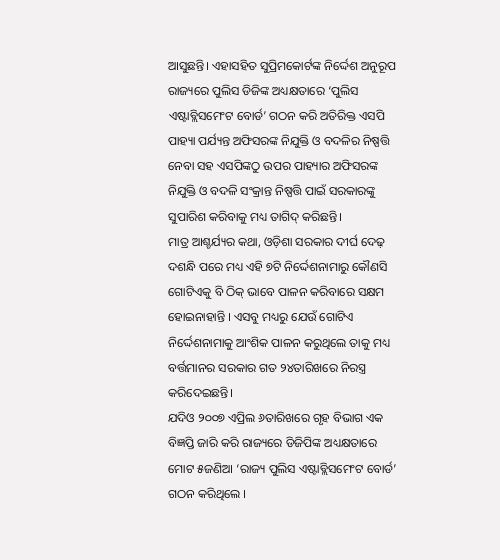ଆସୁଛନ୍ତି। ଏହାସହିତ ସୁପ୍ରିମକୋର୍ଟଙ୍କ ନିର୍ଦ୍ଦେଶ ଅନୁରୂପ ରାଜ୍ୟରେ ପୁଲିସ ଡିଜିଙ୍କ ଅଧ୍ୟକ୍ଷତାରେ ‘ପୁଲିସ ଏଷ୍ଟାବ୍ଲିସମେଂଟ ବୋର୍ଡ’ ଗଠନ କରି ଅତିରିକ୍ତ ଏସପି ପାହ୍ୟା ପର୍ଯ୍ୟନ୍ତ ଅଫିସରଙ୍କ ନିଯୁକ୍ତି ଓ ବଦଳିର ନିଷ୍ପତ୍ତି ନେବା ସହ ଏସପିଙ୍କଠୁ ଉପର ପାହ୍ୟାର ଅଫିସରଙ୍କ ନିଯୁକ୍ତି ଓ ବଦଳି ସଂକ୍ରାନ୍ତ ନିଷ୍ପତ୍ତି ପାଇଁ ସରକାରଙ୍କୁ ସୁପାରିଶ କରିବାକୁ ମଧ୍ୟ ତାଗିଦ୍ କରିଛନ୍ତି।
ମାତ୍ର ଆଶ୍ଚର୍ଯ୍ୟର କଥା, ଓଡ଼ିଶା ସରକାର ଦୀର୍ଘ ଦେଢ଼ ଦଶନ୍ଧି ପରେ ମଧ୍ୟ ଏହି ୭ଟି ନିର୍ଦ୍ଦେଶନାମାରୁ କୌଣସି ଗୋଟିଏକୁ ବି ଠିକ୍ ଭାବେ ପାଳନ କରିବାରେ ସକ୍ଷମ ହୋଇନାହାନ୍ତି । ଏସବୁ ମଧ୍ୟରୁ ଯେଉଁ ଗୋଟିଏ ନିର୍ଦ୍ଦେଶନାମାକୁ ଆଂଶିକ ପାଳନ କରୁଥିଲେ ତାକୁ ମଧ୍ୟ ବର୍ତ୍ତମାନର ସରକାର ଗତ ୨୪ତାରିଖରେ ନିରସ୍ତ୍ର କରିଦେଇଛନ୍ତି।
ଯଦିଓ ୨୦୦୭ ଏପ୍ରିଲ ୬ତାରିଖରେ ଗୃହ ବିଭାଗ ଏକ ବିଜ୍ଞପ୍ତି ଜାରି କରି ରାଜ୍ୟରେ ଡିଜିପିଙ୍କ ଅଧ୍ୟକ୍ଷତାରେ ମୋଟ ୫ଜଣିଆ ‘ରାଜ୍ୟ ପୁଲିସ ଏଷ୍ଟାବ୍ଲିସମେଂଟ ବୋର୍ଡ’ ଗଠନ କରିଥିଲେ ।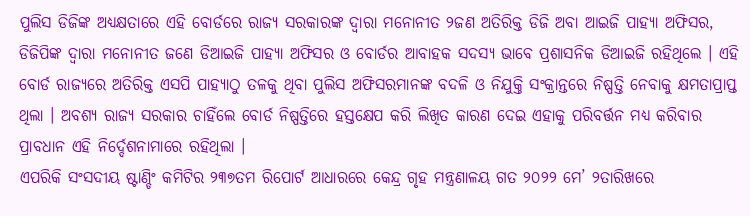ପୁଲିସ ଡିଜିଙ୍କ ଅଧ୍ୟକ୍ଷତାରେ ଏହି ବୋର୍ଡରେ ରାଜ୍ୟ ସରକାରଙ୍କ ଦ୍ୱାରା ମନୋନୀତ ୨ଜଣ ଅତିରିକ୍ତ ଡିଜି ଅବା ଆଇଜି ପାହ୍ୟା ଅଫିସର, ଡିଜିପିଙ୍କ ଦ୍ୱାରା ମନୋନୀତ ଜଣେ ଡିଆଇଜି ପାହ୍ୟା ଅଫିସର ଓ ବୋର୍ଡର ଆବାହକ ସଦସ୍ୟ ଭାବେ ପ୍ରଶାସନିକ ଡିଆଇଜି ରହିଥିଲେ । ଏହି ବୋର୍ଡ ରାଜ୍ୟରେ ଅତିରିକ୍ତ ଏସପି ପାହ୍ୟାଠୁ ତଳକୁ ଥିବା ପୁଲିସ ଅଫିସରମାନଙ୍କ ବଦଳି ଓ ନିଯୁକ୍ତି ସଂକ୍ରାନ୍ତରେ ନିଷ୍ପତ୍ତି ନେବାକୁ କ୍ଷମତାପ୍ରାପ୍ତ ଥିଲା । ଅବଶ୍ୟ ରାଜ୍ୟ ସରକାର ଚାହିଁଲେ ବୋର୍ଡ ନିଷ୍ପତ୍ତିରେ ହସ୍ତକ୍ଷେପ କରି ଲିଖିତ କାରଣ ଦେଇ ଏହାକୁ ପରିବର୍ତ୍ତନ ମଧ୍ୟ କରିବାର ପ୍ରାବଧାନ ଏହି ନିର୍ଦ୍ଦେଶନାମାରେ ରହିଥିଲା ।
ଏପରିକି ସଂସଦୀୟ ଷ୍ଟାଣ୍ଡିଂ କମିଟିର ୨୩୭ତମ ରିପୋର୍ଟ ଆଧାରରେ କେନ୍ଦ୍ର ଗୃହ ମନ୍ତ୍ରଣାଳୟ ଗତ ୨୦୨୨ ମେ’ ୨ତାରିଖରେ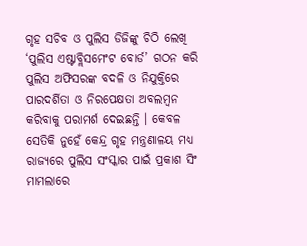ଗୃହ ସଚିବ ଓ ପୁଲିସ ଡିଜିଙ୍କୁ ଚିଠି ଲେଖି ‘ପୁଲିସ ଏଷ୍ଟାବ୍ଲିସମେଂଟ ବୋର୍ଡ’ ଗଠନ କରି ପୁଲିସ ଅଫିସରଙ୍କ ବଦଳି ଓ ନିଯୁକ୍ତିରେ ପାରଦର୍ଶିତା ଓ ନିରପେକ୍ଷତା ଅବଲମ୍ବନ କରିବାକୁ ପରାମର୍ଶ ଦେଇଛନ୍ତି । କେବଳ ସେତିକି ନୁହେଁ କେନ୍ଦ୍ର ଗୃହ ମନ୍ତ୍ରଣାଳୟ ମଧ୍ୟ ରାଜ୍ୟରେ ପୁଲିସ ସଂସ୍କାର ପାଇଁ ପ୍ରକାଶ ସିଂ ମାମଲାରେ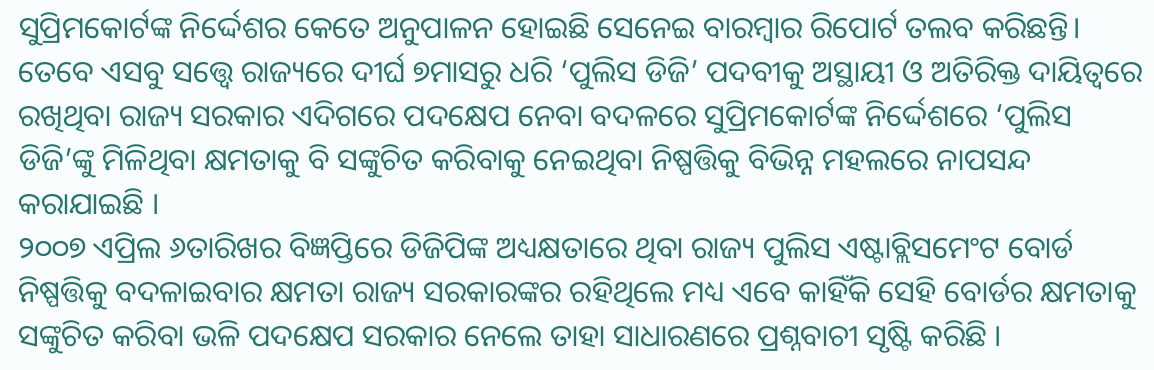ସୁପ୍ରିମକୋର୍ଟଙ୍କ ନିର୍ଦ୍ଦେଶର କେତେ ଅନୁପାଳନ ହୋଇଛି ସେନେଇ ବାରମ୍ବାର ରିପୋର୍ଟ ତଲବ କରିଛନ୍ତି।
ତେବେ ଏସବୁ ସତ୍ତ୍ୱେ ରାଜ୍ୟରେ ଦୀର୍ଘ ୭ମାସରୁ ଧରି ‘ପୁଲିସ ଡିଜି’ ପଦବୀକୁ ଅସ୍ଥାୟୀ ଓ ଅତିରିକ୍ତ ଦାୟିତ୍ୱରେ ରଖିଥିବା ରାଜ୍ୟ ସରକାର ଏଦିଗରେ ପଦକ୍ଷେପ ନେବା ବଦଳରେ ସୁପ୍ରିମକୋର୍ଟଙ୍କ ନିର୍ଦ୍ଦେଶରେ ‘ପୁଲିସ ଡିଜି’ଙ୍କୁ ମିଳିଥିବା କ୍ଷମତାକୁ ବି ସଙ୍କୁଚିତ କରିବାକୁ ନେଇଥିବା ନିଷ୍ପତ୍ତିକୁ ବିଭିନ୍ନ ମହଲରେ ନାପସନ୍ଦ କରାଯାଇଛି ।
୨୦୦୭ ଏପ୍ରିଲ ୬ତାରିଖର ବିଜ୍ଞପ୍ତିରେ ଡିଜିପିଙ୍କ ଅଧ୍ୟକ୍ଷତାରେ ଥିବା ରାଜ୍ୟ ପୁଲିସ ଏଷ୍ଟାବ୍ଲିସମେଂଟ ବୋର୍ଡ ନିଷ୍ପତ୍ତିକୁ ବଦଳାଇବାର କ୍ଷମତା ରାଜ୍ୟ ସରକାରଙ୍କର ରହିଥିଲେ ମଧ୍ୟ ଏବେ କାହିଁକି ସେହି ବୋର୍ଡର କ୍ଷମତାକୁ ସଙ୍କୁଚିତ କରିବା ଭଳି ପଦକ୍ଷେପ ସରକାର ନେଲେ ତାହା ସାଧାରଣରେ ପ୍ରଶ୍ନବାଚୀ ସୃଷ୍ଟି କରିଛି ।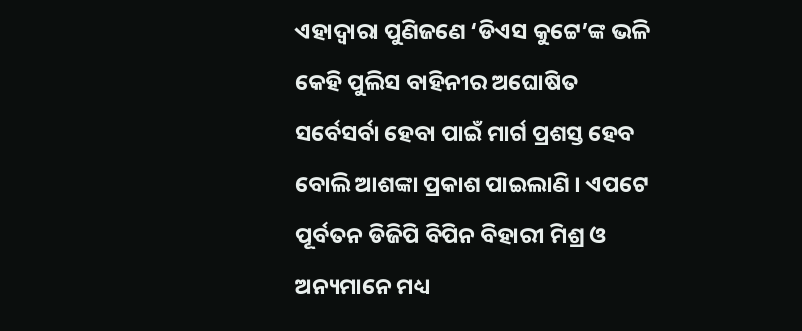ଏହାଦ୍ୱାରା ପୁଣିଜଣେ ‘ଡିଏସ କୁଟ୍ଟେ’ଙ୍କ ଭଳି କେହି ପୁଲିସ ବାହିନୀର ଅଘୋଷିତ ସର୍ବେସର୍ବା ହେବା ପାଇଁ ମାର୍ଗ ପ୍ରଶସ୍ତ ହେବ ବୋଲି ଆଶଙ୍କା ପ୍ରକାଶ ପାଇଲାଣି । ଏପଟେ ପୂର୍ବତନ ଡିଜିପି ବିପିନ ବିହାରୀ ମିଶ୍ର ଓ ଅନ୍ୟମାନେ ମଧ୍ୟ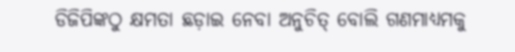ଡିଜିପିଙ୍କଠୁ କ୍ଷମତା ଛଡ଼ାଇ ନେବା ଅନୁଚିତ୍ ବୋଲି ଗଣମାଧ୍ୟମକୁ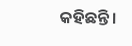କହିଛନ୍ତି।